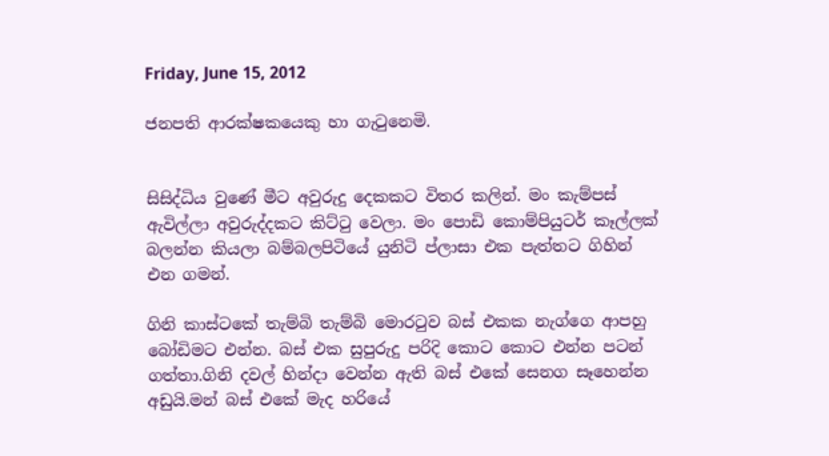Friday, June 15, 2012

ජනපති ආරක්ෂකයෙකු හා ගැ‍ටුනෙමි.


සිසිද්ධිය වුණේ මීට අවුරුදු දෙකකට විතර කලින්. මං කැම්පස් ඇවිල්ලා අවුරුද්දකට කිට්‍ටු වෙලා. මං පොඩි කොම්පියුටර් කෑල්ලක් බලන්න කියලා බම්බලපිටියේ යුනිටි ප්ලාසා එක පැත්තට ගිහින් එන ගමන්.

ගිනි කාස්ටකේ තැම්බි තැම්බි මොර‍ටුව බස් එකක නැග්ගෙ ආපහු බෝඩිමට එන්න. බස් එක සුපුරුදු පරිදි කොට කොට එන්න පටන් ගත්තා.ගිනි දවල් හින්දා වෙන්න ඇති බස් එකේ සෙනග සෑහෙන්න අඩුයි.මන් බස් එකේ මැද හරියේ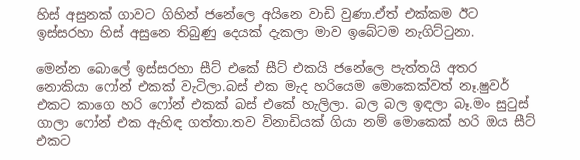හිස් අසුනක් ගාවට ගිහින් ජනේලෙ අයිනෙ වාඩි වුණා.ඒත් එක්කම ඊට ඉස්සරහා හිස් අසුනෙ තිබුණු දෙයක් දැකලා මාව ඉබේටම නැගිට්‍ටුනා.

මෙන්න බොලේ ඉස්සරහා සීට් එකේ සීට් එකයි ජනේලෙ පැත්තයි අතර නොකියා ෆෝන් එකක් වැටිලා.බස් එක මැද හරියෙම මොකෙක්වත් නෑ.ෂුවර් එකට කාගෙ හරි ෆෝන් එකක් බස් එකේ හැලිලා. බල බල ඉඳලා බෑ.මං සු‍ටුස් ගාලා ෆෝන් එක ඇහිඳ ගත්තා.තව විනාඩියක් ගියා නම් මොකෙක් හරි ඔය සීට් එකට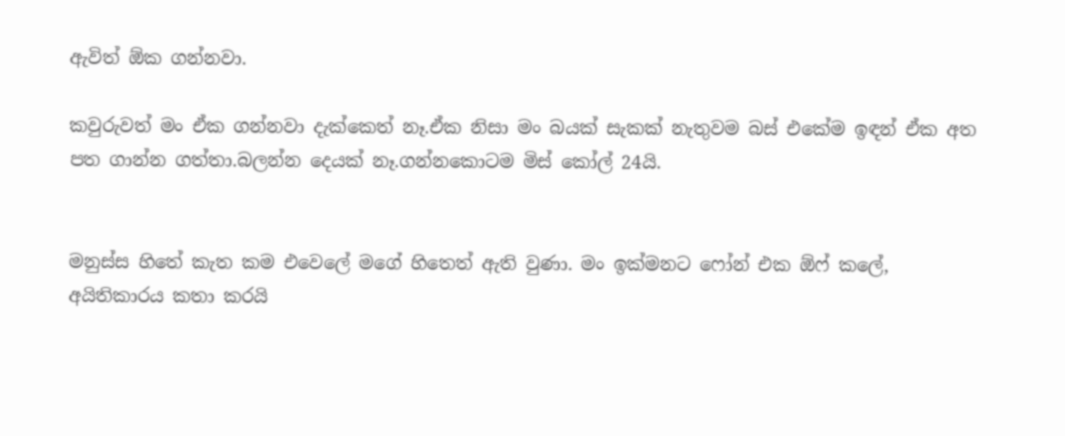ඇවිත් ඕක ගන්නවා.

කවුරුවත් මං ඒක ගන්නවා දැක්කෙත් නෑ.ඒක නිසා මං බයක් සැකක් නැතුවම බස් එකේම ඉඳන් ඒක අත පත ගාන්න ගත්තා.බලන්න දෙයක් නෑ.ගන්නකොටම මිස් කෝල් 24යි.


මනුස්ස හිතේ කැත කම එවෙලේ මගේ හිතෙත් ඇති වුණා. මං ඉක්මනට ෆෝන් එක ඕෆ් කලේ, අයිතිකාරය කතා කරයි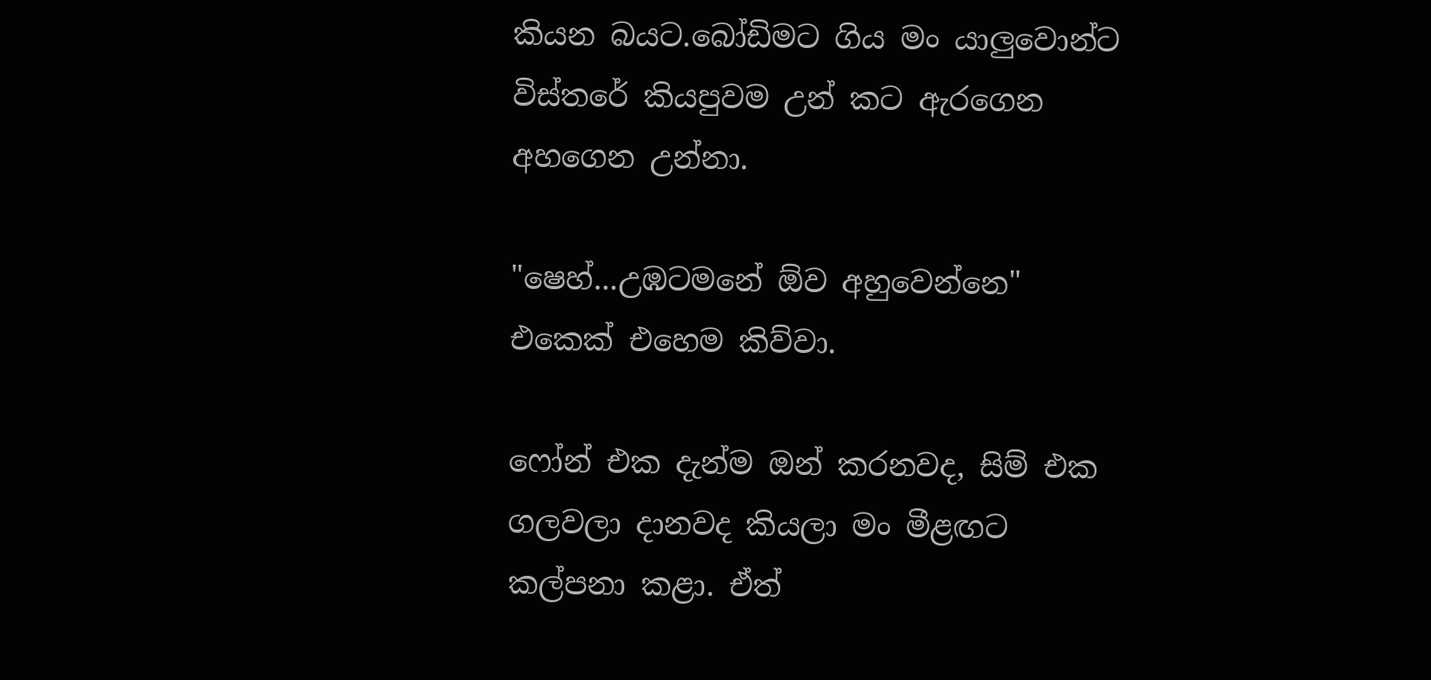කියන බයට.බෝඩිමට ගිය මං යාලුවොන්ට විස්තරේ කියපුවම උන් කට ඇරගෙන අහගෙන උන්නා.

"ෂෙහ්...උඹටමනේ ඕව අහුවෙන්නෙ" එකෙක් එහෙම කිව්වා.

ෆෝන් එක දැන්ම ඔන් කරනවද, සිම් එක ගලවලා දානවද කියලා මං මීළඟට කල්පනා කළා. ඒත්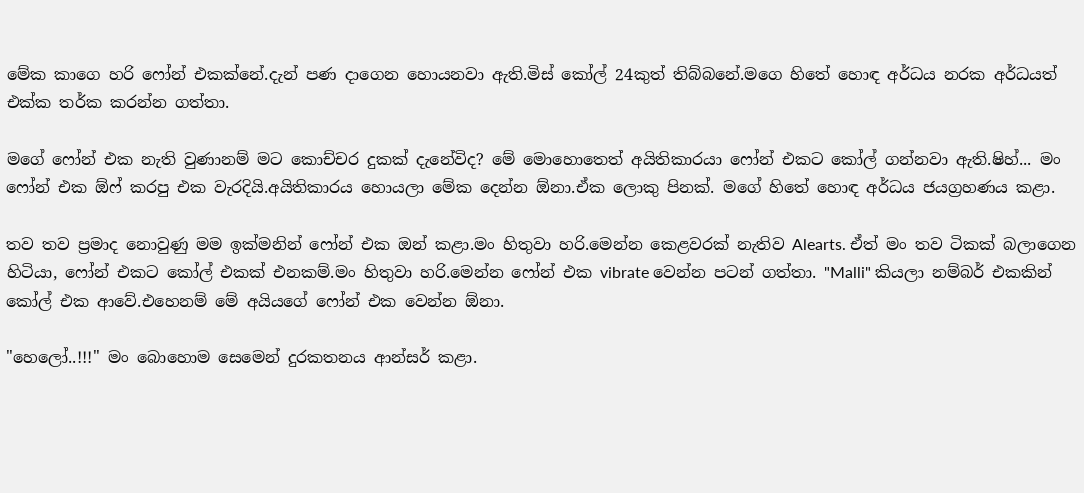මේක කාගෙ හරි ෆෝන් එකක්නේ.දැන් පණ දාගෙන හොයනවා ඇති.මිස් කෝල් 24කුත් තිබ්බනේ.මගෙ හිතේ හොඳ අර්ධය නරක අර්ධයත් එක්ක තර්ක කරන්න ගත්තා.

මගේ ෆෝන් එක නැති වුණානම් මට කොච්චර දුකක් දැනේවිද? මේ මොහොතෙත් අයිතිකාරයා ෆෝන් එකට කෝල් ගන්නවා ඇති.ෂිහ්... මං ෆෝන් එක ඕෆ් කරපු එක වැරදියි.අයිතිකාරය හොයලා මේක දෙන්න ඕනා.ඒක ලොකු පිනක්. මගේ හිතේ හොඳ අර්ධය ජයග්‍රහණය කළා.

තව තව ප්‍රමාද නොවුණු මම ඉක්මනින් ෆෝන් එක ඔන් කළා.මං හිතුවා හරි.මෙන්න කෙළවරක් නැතිව Alearts. ඒත් මං තව ටිකක් බලාගෙන හිටියා, ෆෝන් එකට කෝල් එකක් එනකම්.මං හිතුවා හරි.මෙන්න ෆෝන් එක vibrate වෙන්න පටන් ගත්තා. "Malli" කියලා නම්බර් එකකින් කෝල් එක ආවේ.එහෙනම් මේ අයියගේ ෆෝන් එක වෙන්න ඕනා.

"හෙලෝ..!!!" මං බොහොම සෙමෙන් දුරකතනය ආන්සර් කළා.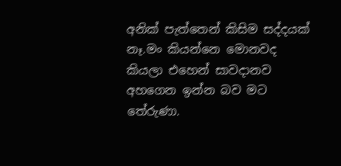අනික් පැත්තෙන් කිසිම සද්දයක් නෑ.මං කියන්නෙ මොනවද කියලා එහෙන් සාවදානව අහගෙන ඉන්න බව මට තේරුණා.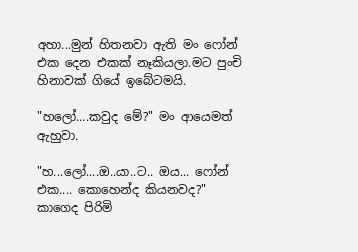අහා...මුන් හිතනවා ඇති මං ෆෝන් එක දෙන එකක් නෑකියලා.මට පුංචි හිනාවක් ගියේ ඉබේටමයි.

"හලෝ....කවුද මේ?" මං ආයෙමත් ඇහුවා.

"හ...ලෝ....ඔ..යා..ට.. ඔය... ෆෝන් එක.... කොහෙන්ද කියනවද?"
කාගෙද පිරිමි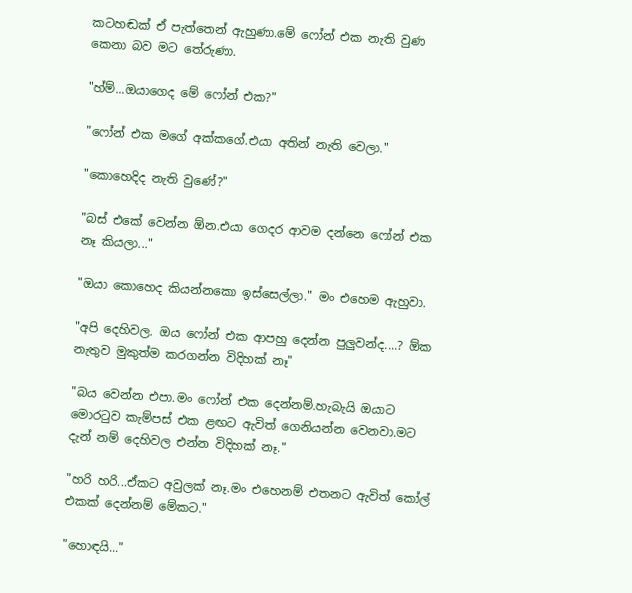කටහඬක් ඒ පැත්තෙන් ඇහුණා.මේ ෆෝන් එක නැති වුණ කෙනා බව මට තේරුණා.

"හ්ම්...ඔයාගෙද මේ ෆෝන් එක?"

"ෆෝන් එක මගේ අක්කගේ.එයා අතින් නැති වෙලා."

"කොහෙදිද නැති වුණේ?"

"බස් එකේ වෙන්න ඕන.එයා ගෙදර ආවම දන්නෙ ෆෝන් එක නෑ කියලා..."

"ඔයා කොහෙද කියන්නකො ඉස්සෙල්ලා." මං එහෙම ඇහුවා.

"අපි දෙහිවල. ඔය ෆෝන් එක ආපහු දෙන්න පුලුවන්ද....? ඕක නැතුව මුකුත්ම කරගන්න විදිහක් නෑ"

"බය වෙන්න එපා.මං ෆෝන් එක දෙන්නම්.හැබැයි ඔයාට මොර‍ටුව කැම්පස් එක ළඟට ඇවිත් ගෙනියන්න වෙනවා.මට දැන් නම් දෙහිවල එන්න විදිහක් නෑ."

"හරි හරි...ඒකට අවුලක් නෑ.මං එහෙනම් එතනට ඇවිත් කෝල් එකක් දෙන්නම් මේකට."

"හොඳයි..."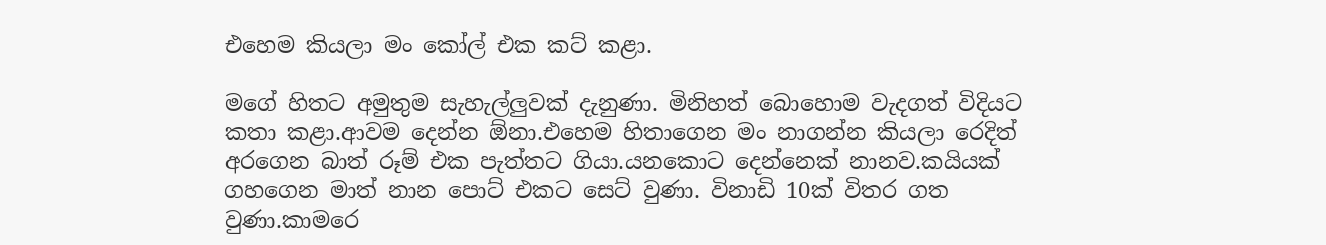එහෙම කියලා මං කෝල් එක කට් කළා.

මගේ හිතට අමුතුම සැහැල්ලුවක් දැනුණා. මිනිහත් බොහොම වැදගත් විදියට කතා කළා.ආවම දෙන්න ඕනා.එහෙම හිතාගෙන මං නාගන්න කියලා රෙදිත් අරගෙන බාත් රූම් එක පැත්තට ගියා.යනකොට දෙන්නෙක් නානව.කයියක් ගහගෙන මාත් නාන පොට් එකට සෙට් වුණා. විනාඩි 10ක් විතර ගත වුණා.කාමරෙ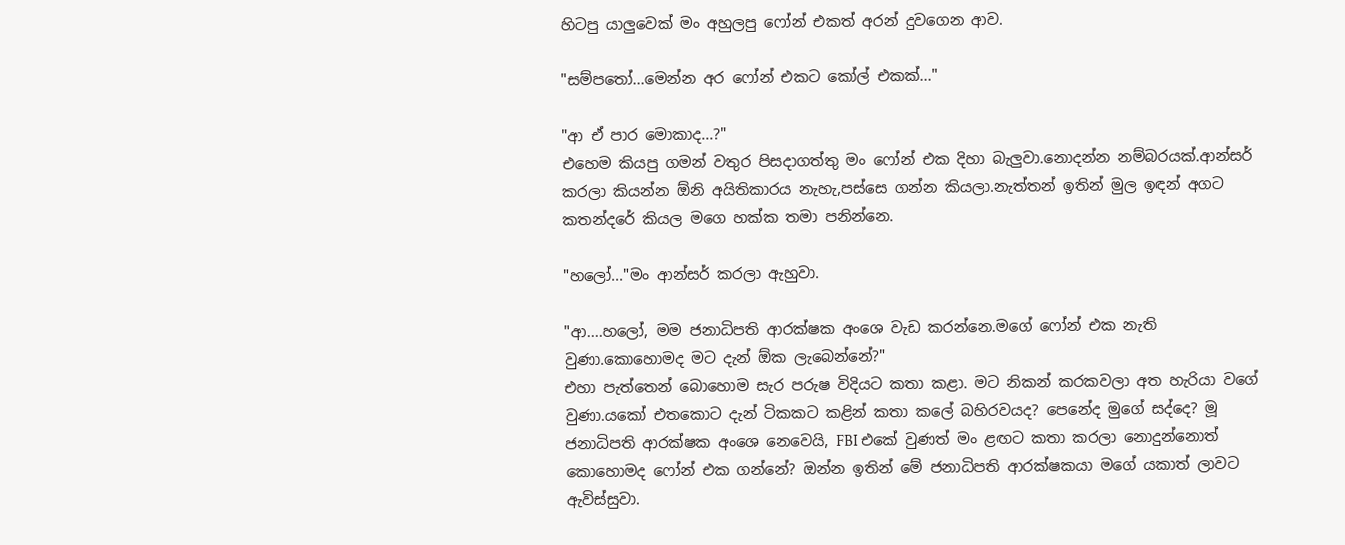හිටපු යාලුවෙක් මං අහුලපු ෆෝන් එකත් අරන් දුවගෙන ආව.

"සම්ප‍තෝ...මෙන්න අර ෆෝන් එකට කෝල් එකක්..."

"ආ ඒ පාර මොකාද...?"
එහෙම කියපු ගමන් වතුර පිසදාගත්තු මං ෆෝන් එක දිහා බැලුවා.නොදන්න නම්බරයක්.ආන්සර් කරලා කියන්න ඕනි අයිතිකාරය නැහැ,පස්සෙ ගන්න කියලා.නැත්තන් ඉතින් මුල ඉඳන් අගට කතන්දරේ කියල මගෙ හක්ක තමා පනින්නෙ.

"හලෝ..."මං ආන්සර් කරලා ඇහුවා.

"ආ....හලෝ, මම ජනාධිපති ආරක්ෂක අංශෙ වැඩ කරන්නෙ.මගේ ෆෝන් එක නැති වුණා.කොහොමද මට දැන් ඕක ලැබෙන්නේ?"
එහා පැත්තෙන් බොහොම සැර පරුෂ විදියට කතා කළා. මට නිකන් කරකවලා අත හැරියා වගේ වුණා.යකෝ එතකොට දැන් ටිකකට කළින් කතා කලේ බහිරවයද? පෙනේද මුගේ සද්දෙ? මූ ජනාධිපති ආරක්ෂක අංශෙ නෙවෙයි, FBI එකේ වුණත් මං ළඟට කතා කරලා නොදුන්නොත් කොහොමද ෆෝන් එක ගන්නේ? ඔන්න ඉතින් මේ ජනාධිපති ආරක්ෂකයා මගේ යකාත් ලාවට ඇවිස්සුවා.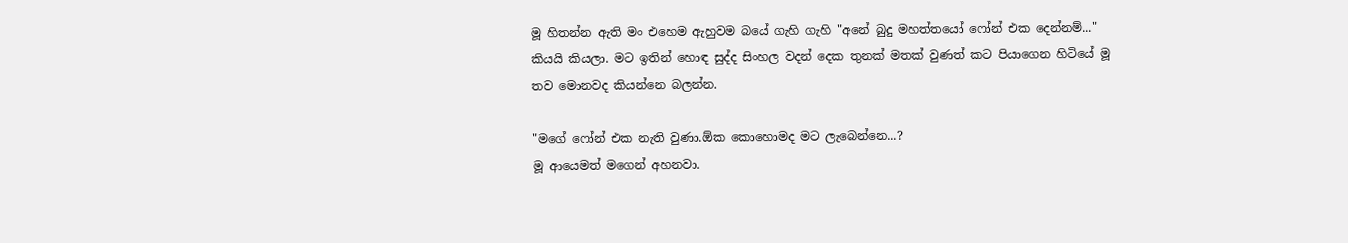මූ හිතන්න ඇති මං එහෙම ඇහුවම බයේ ගැහි ගැහි "අනේ බුදු මහත්තයෝ ෆෝන් එක දෙන්නම්..." කියයි කියලා. මට ඉතින් හොඳ සුද්ද සිංහල වදන් දෙක තුනක් මතක් වුණත් කට පියාගෙන හිටියේ මූ තව මොනවද කියන්නෙ බලන්න.

"මගේ ෆෝන් එක නැති වුණා.ඕක කොහොමද මට ලැබෙන්නෙ...?
මූ ආයෙමත් මගෙන් අහනවා.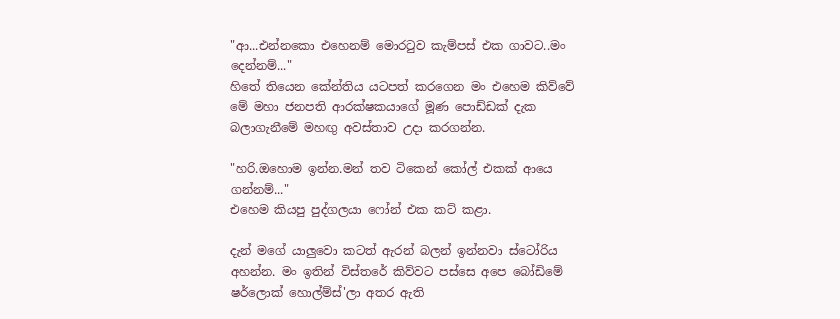"ආ...එන්නකො එහෙනම් මොර‍ටුව කැම්පස් එක ගාවට..මං දෙන්නම්..."
හිතේ තියෙන කේන්තිය යටපත් කරගෙන මං එහෙම කිව්වේ මේ මහා ජනපති ආරක්ෂකයාගේ මූණ පොඩ්ඩක් දැක බලාගැනීමේ මහඟු අවස්තාව උදා කරගන්න.

"හරි.ඔහොම ඉන්න.මන් තව ටිකෙන් කෝල් එකක් ආයෙ ගන්නම්..."
එහෙම කියපු පුද්ගලයා ෆෝන් එක කට් කළා.

දැන් මගේ යාලුවො කටත් ඇරන් බලන් ඉන්නවා ස්ටෝරිය අහන්න. මං ඉතින් විස්තරේ කිව්වට පස්සෙ අපෙ බෝඩිමේ ෂර්ලොක් හොල්ම්ස්'ලා අතර ඇති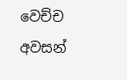වෙච්ච අවසන්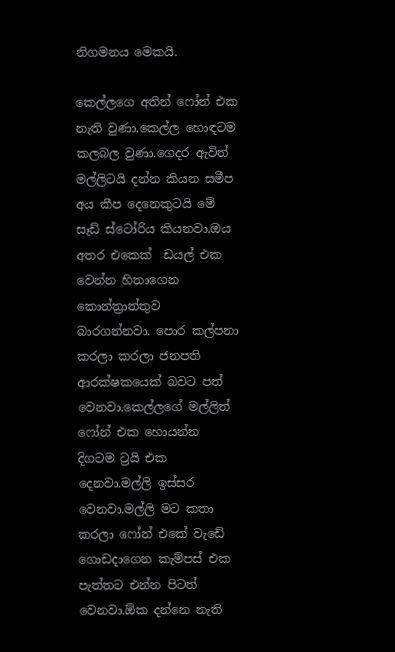නිගමනය මෙකයි.

කෙල්ලගෙ අතින් ෆෝන් එක නැති වුණා.කෙල්ල හොඳටම කලබල වුණා.ගෙදර ඇවිත් මල්ලිටයි දන්න කියන සමීප අය කීප දෙනෙකුටයි මේ සෑඩ් ස්ටෝරිය කියනවා.ඔය අතර එකෙක්  ඩයල් එක වෙන්න හිතාගෙන කොන්ත්‍රාත්තුව බාරගන්නවා. පොර කල්පනා කරලා කරලා ජනපති ආරක්ෂකයෙක් බවට පත් වෙනවා.කෙල්ලගේ මල්ලිත් ෆෝන් එක හොයන්න දිගටම ට්‍රයි එක දෙනවා.මල්ලි ඉස්සර වෙනවා.මල්ලි මට කතා කරලා ෆෝන් එකේ වැඩේ ගොඩදාගෙන කැම්පස් එක පැත්තට එන්න පිටත් වෙනවා.ඕක දන්නෙ නැති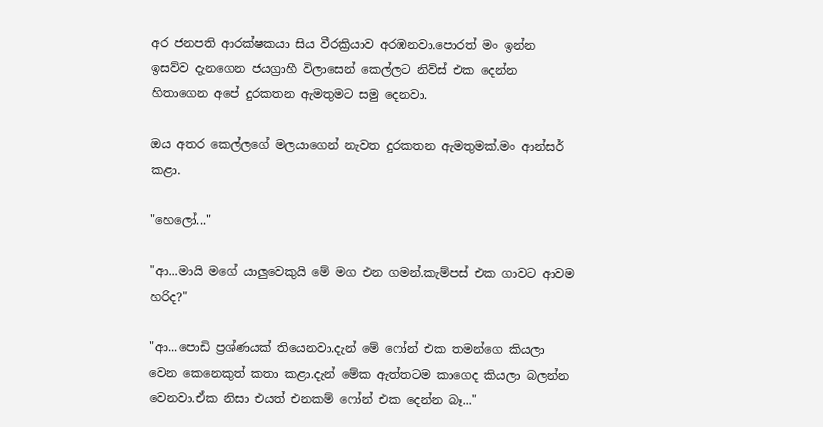අර ජනපති ආරක්ෂකයා සිය වීරක්‍රියාව අරඹනවා.පොරත් මං ඉන්න ඉසව්ව දැනගෙන ජයග්‍රාහී විලාසෙන් කෙල්ලට නිව්ස් එක දෙන්න හිතාගෙන අපේ දුරකතන ඇමතුමට සමු දෙනවා.

ඔය අතර කෙල්ලගේ මලයාගෙන් නැවත දුරකතන ඇමතුමක්.මං ආන්සර් කළා.

"හෙලෝ..."

"ආ...මායි මගේ යාලුවෙකුයි මේ මග එන ගමන්.කැම්පස් එක ගාවට ආවම හරිද?"

"ආ...පොඩි ප්‍රශ්ණයක් තියෙනවා.දැන් මේ ෆෝන් එක තමන්ගෙ කියලා වෙන කෙනෙකුත් කතා කළා.දැන් මේක ඇත්තටම කාගෙද කියලා බලන්න වෙනවා.ඒක නිසා එයත් එනකම් ෆෝන් එක දෙන්න බෑ..."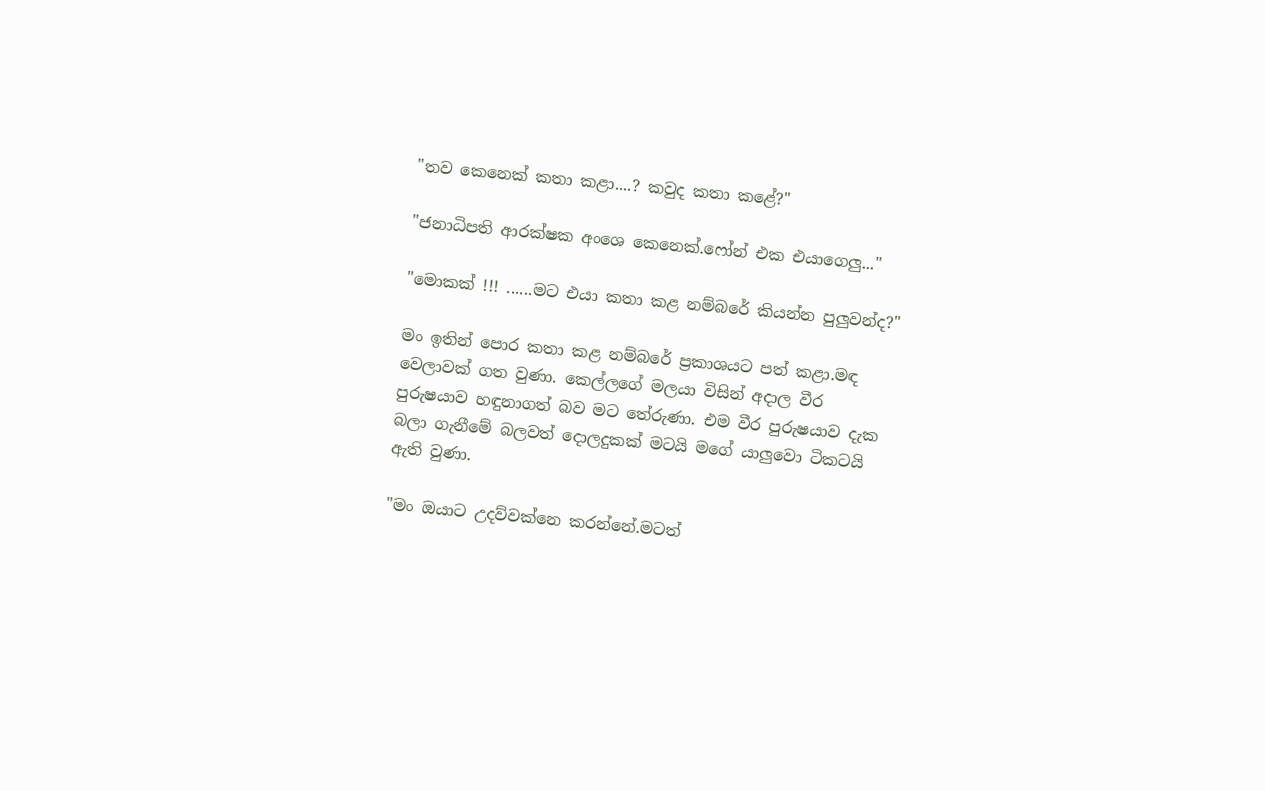"තව කෙනෙක් කතා කළා....? කවුද කතා කළේ?"

"ජනාධිපති ආරක්ෂක අංශෙ කෙනෙක්.ෆෝන් එක එයාගෙලු..."

"මොකක් !!! ......මට එයා කතා කළ නම්බරේ කියන්න පුලුවන්ද?"

මං ඉතින් පොර කතා කළ නම්බරේ ප්‍රකාශයට පත් කළා.මඳ වෙලාවක් ගත වුණා. කෙල්ලගේ මලයා විසින් අදාල වීර පුරුෂයාව හඳුනාගත් බව මට තේරුණා. එම වීර පුරුෂයාව දැක බලා ගැනීමේ බලවත් දොලදුකක් මටයි මගේ යාලුවො ටිකටයි ඇති වුණා.

"මං ඔයාට උදව්වක්නෙ කරන්නේ.මටත්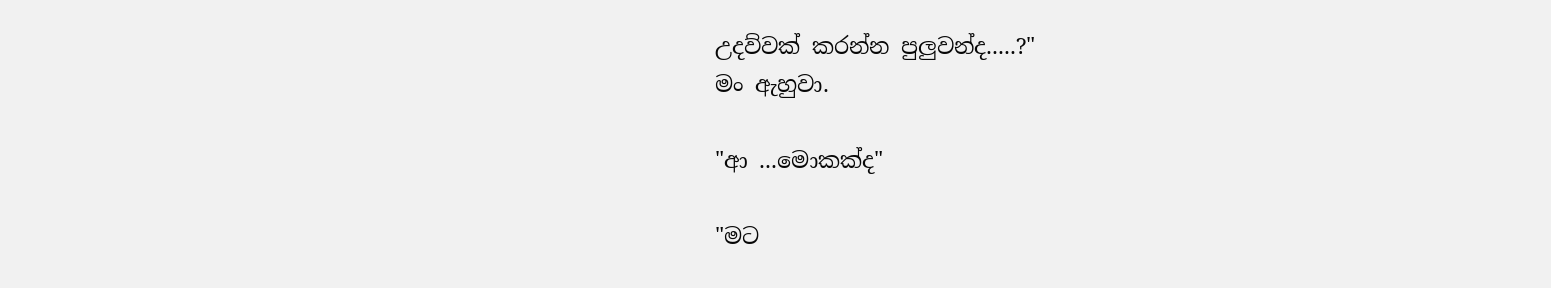උදව්වක් කරන්න පුලුවන්ද.....?"
මං ඇහුවා.

"ආ ...මොකක්ද"

"මට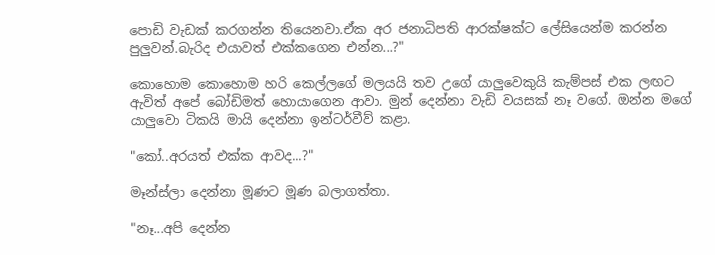පොඩි වැඩක් කරගන්න තියෙනවා.ඒක අර ජනාධිපති ආරක්ෂක්ට ලේසියෙන්ම කරන්න පුලුවන්.බැරිද එයාවත් එක්කගෙන එන්න...?"

කොහොම කොහොම හරි කෙල්ලගේ මලයයි තව උගේ යාලුවෙකුයි කැම්පස් එක ලඟට ඇවිත් අපේ බෝඩිමත් හොයාගෙන ආවා. මුන් දෙන්නා වැඩි වයසක් නෑ වගේ. ඔන්න මගේ යාලුවො ටිකයි මායි දෙන්නා ඉන්ටර්වීව් කළා.

"කෝ..අරයත් එක්ක ආවද...?"

මෑන්ස්ලා දෙන්නා මූණට මූණ බලාගත්තා.

"නෑ...අපි දෙන්න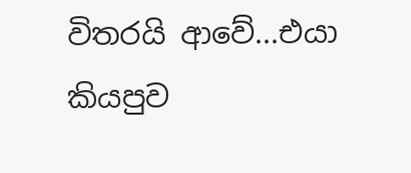විතරයි ආවේ...එයා කියපුව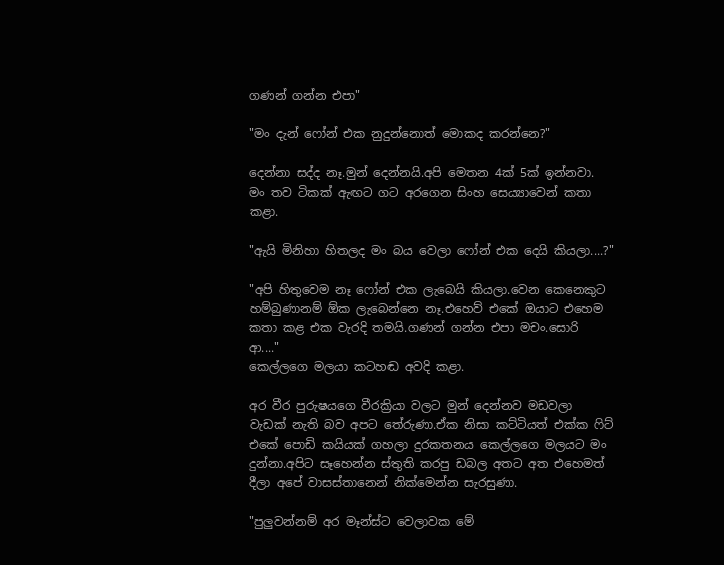ගණන් ගන්න එපා"

"මං දැන් ෆෝන් එක නුදුන්නොත් මොකද කරන්නෙ?"

දෙන්නා සද්ද නෑ.මුන් දෙන්නයි.අපි මෙතන 4ක් 5ක් ඉන්නවා. මං තව ටිකක් ඇඟට ගට අරගෙන සිංහ සෙය්‍යාවෙන් කතා කළා.

"ඇයි මිනිහා හිතලද මං බය වෙලා ෆෝන් එක දෙයි කියලා....?"

"අපි හිතුවෙම නෑ ෆෝන් එක ලැබෙයි කියලා.වෙන කෙනෙකුට හම්බුණානම් ඕක ලැබෙන්නෙ නෑ.එහෙව් එකේ ඔයාට එහෙම කතා කළ එක වැරදි තමයි.ගණන් ගන්න එපා මචං.සොරි ආ...."
කෙල්ලගෙ මලයා කටහඬ අවදි කළා.

අර වීර පුරුෂයගෙ වීරක්‍රියා වලට මුන් දෙන්නව මඩවලා වැඩක් නැති බව අපට තේරුණා.ඒක නිසා කට්ටියත් එක්ක ‍ෆිට් එකේ පොඩි කයියක් ගහලා දුරකතනය කෙල්ලගෙ මලයට මං දුන්නා.අපිට සෑහෙන්න ස්තුති කරපු ඩබල අතට අත එහෙමත් දීලා අපේ වාසස්තානෙන් නික්මෙන්න සැරසුණා.

"පුලුවන්නම් අර මෑන්ස්ට වෙලාවක මේ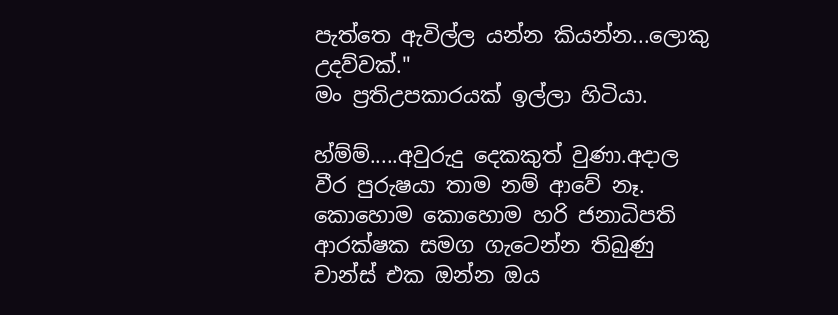පැත්තෙ ඇවිල්ල යන්න කියන්න...ලොකු උදව්වක්."
මං ප්‍රතිඋපකාරයක් ඉල්ලා හිටියා.

හ්ම්ම්.....අවුරුදු දෙකකුත් වුණා.අදාල වීර පුරුෂයා තාම නම් ආවේ නෑ.
කොහොම කොහොම හරි ජනාධිපති ආරක්ෂක සමග ගැටෙන්න තිබුණු චාන්ස් එක ඔන්න ඔය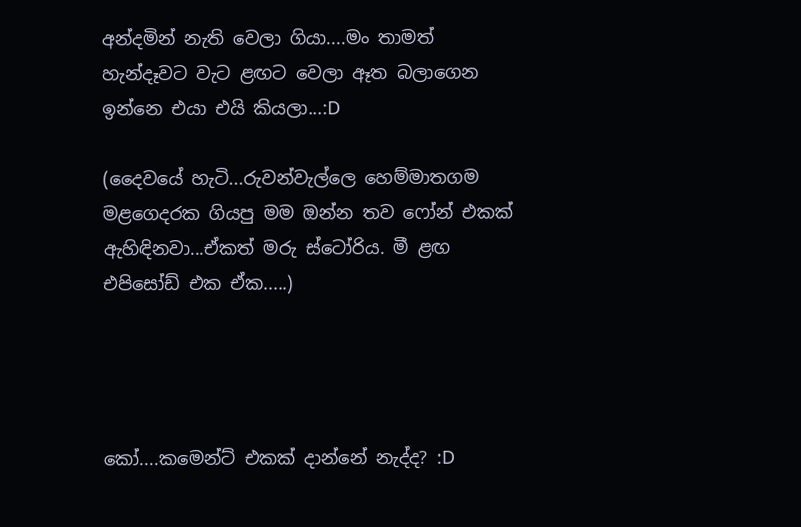අන්දමින් නැති වෙලා ගියා....මං තාමත් හැන්දෑවට වැට ළඟට වෙලා ඈත බලාගෙන ඉන්නෙ එයා එයි කියලා...:D

(දෛවයේ හැටි...රුවන්වැල්ලෙ හෙම්මාතගම මළගෙදරක ගියපු මම ඔන්න තව ෆෝන් එකක් ඇහිඳිනවා...ඒකත් මරු ස්ටෝරිය. මී ළඟ එපිසෝඩ් එක ඒක.....)




කෝ....කමෙන්ට් එකක් දාන්නේ නැද්ද? :D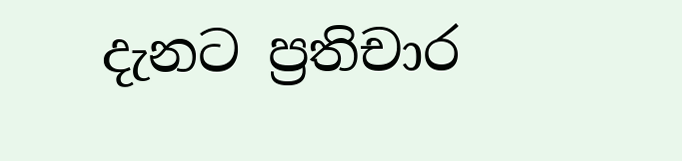දැනට ප්‍රතිචාර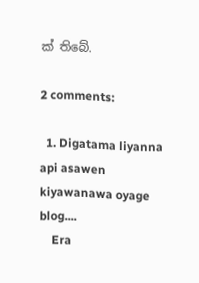ක් තිබේ.

2 comments:

  1. Digatama liyanna api asawen kiyawanawa oyage blog....
    Era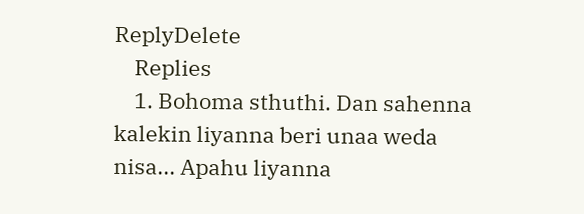ReplyDelete
    Replies
    1. Bohoma sthuthi. Dan sahenna kalekin liyanna beri unaa weda nisa... Apahu liyanna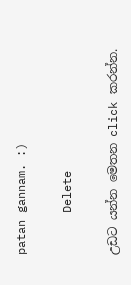patan gannam. :)

      Delete

උඩට යන්න මෙතන click කරන්න.